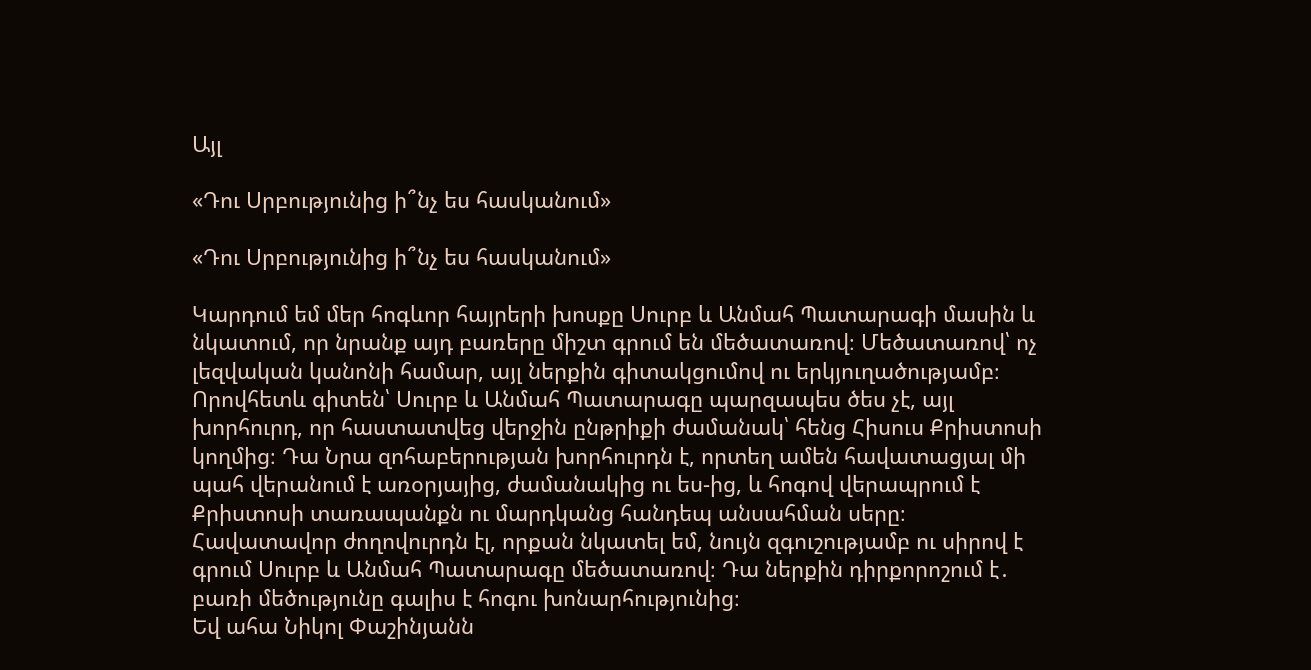Այլ

«Դու Սրբությունից ի՞նչ ես հասկանում»

«Դու Սրբությունից ի՞նչ ես հասկանում»

Կարդում եմ մեր հոգևոր հայրերի խոսքը Սուրբ և Անմահ Պատարագի մասին և նկատում, որ նրանք այդ բառերը միշտ գրում են մեծատառով։ Մեծատառով՝ ոչ լեզվական կանոնի համար, այլ ներքին գիտակցումով ու երկյուղածությամբ։ Որովհետև գիտեն՝ Սուրբ և Անմահ Պատարագը պարզապես ծես չէ, այլ խորհուրդ, որ հաստատվեց վերջին ընթրիքի ժամանակ՝ հենց Հիսուս Քրիստոսի կողմից։ Դա Նրա զոհաբերության խորհուրդն է, որտեղ ամեն հավատացյալ մի պահ վերանում է առօրյայից, ժամանակից ու ես-ից, և հոգով վերապրում է Քրիստոսի տառապանքն ու մարդկանց հանդեպ անսահման սերը։
Հավատավոր ժողովուրդն էլ, որքան նկատել եմ, նույն զգուշությամբ ու սիրով է գրում Սուրբ և Անմահ Պատարագը մեծատառով։ Դա ներքին դիրքորոշում է․ բառի մեծությունը գալիս է հոգու խոնարհությունից։
Եվ ահա Նիկոլ Փաշինյանն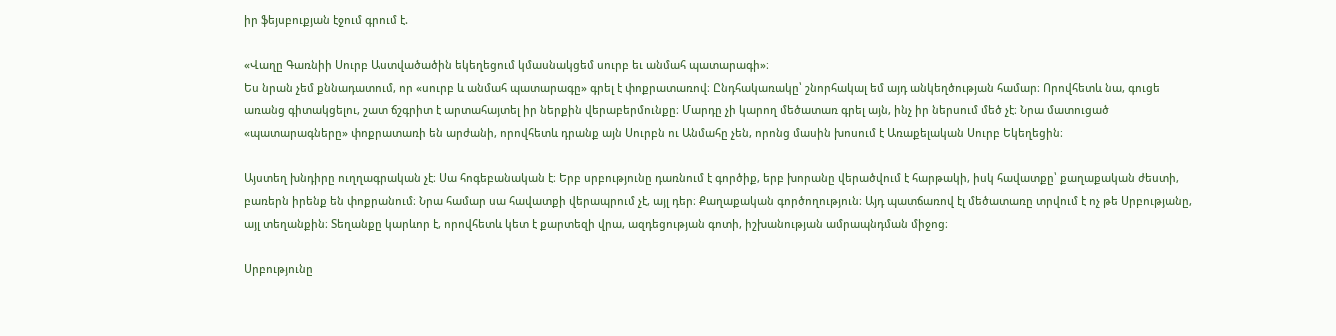իր ֆեյսբուքյան էջում գրում է.

«Վաղը Գառնիի Սուրբ Աստվածածին եկեղեցում կմասնակցեմ սուրբ եւ անմահ պատարագի»։
Ես նրան չեմ քննադատում, որ «սուրբ և անմահ պատարագը» գրել է փոքրատառով։ Ընդհակառակը՝ շնորհակալ եմ այդ անկեղծության համար։ Որովհետև նա, գուցե առանց գիտակցելու, շատ ճշգրիտ է արտահայտել իր ներքին վերաբերմունքը։ Մարդը չի կարող մեծատառ գրել այն, ինչ իր ներսում մեծ չէ։ Նրա մատուցած «պատարագները» փոքրատառի են արժանի, որովհետև դրանք այն Սուրբն ու Անմահը չեն, որոնց մասին խոսում է Առաքելական Սուրբ Եկեղեցին։

Այստեղ խնդիրը ուղղագրական չէ։ Սա հոգեբանական է։ Երբ սրբությունը դառնում է գործիք, երբ խորանը վերածվում է հարթակի, իսկ հավատքը՝ քաղաքական ժեստի, բառերն իրենք են փոքրանում։ Նրա համար սա հավատքի վերապրում չէ, այլ դեր։ Քաղաքական գործողություն։ Այդ պատճառով էլ մեծատառը տրվում է ոչ թե Սրբությանը, այլ տեղանքին։ Տեղանքը կարևոր է, որովհետև կետ է քարտեզի վրա, ազդեցության գոտի, իշխանության ամրապնդման միջոց։

Սրբությունը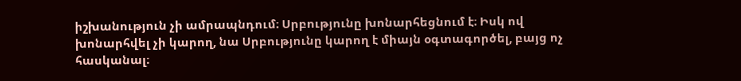իշխանություն չի ամրապնդում։ Սրբությունը խոնարհեցնում է։ Իսկ ով խոնարհվել չի կարող, նա Սրբությունը կարող է միայն օգտագործել, բայց ոչ հասկանալ։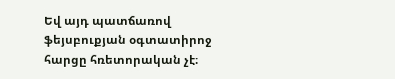Եվ այդ պատճառով ֆեյսբուքյան օգտատիրոջ հարցը հռետորական չէ։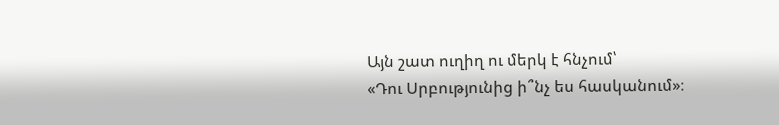Այն շատ ուղիղ ու մերկ է հնչում՝
«Դու Սրբությունից ի՞նչ ես հասկանում»։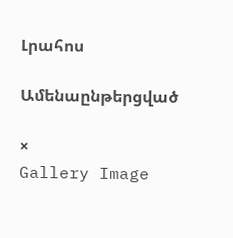Լրահոս

Ամենաընթերցված

×
Gallery Image